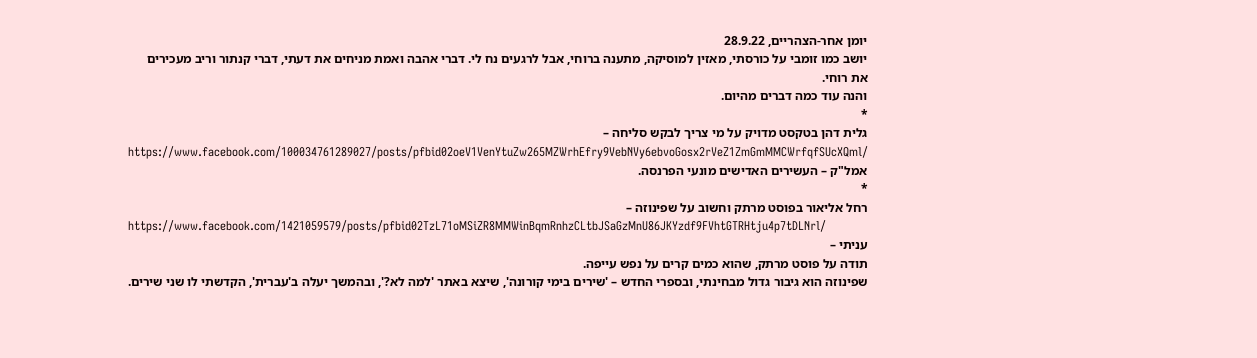יומן אחר-הצהריים, 28.9.22
יושב כמו זומבי על כורסתי, מאזין למוסיקה, מתענה ברוחי, אבל לרגעים נח לי. דברי אהבה ואמת מניחים את דעתי, דברי קנתור וריב מעכירים את רוחי.
והנה עוד כמה דברים מהיום.
*
גלית דהן בטקסט מדויק על מי צריך לבקש סליחה –
https://www.facebook.com/100034761289027/posts/pfbid02oeV1VenYtuZw265MZWrhEfry9VebNVy6ebvoGosx2rVeZ1ZmGmMMCWrfqfSUcXQml/
אמל"ק – העשירים האדישים מונעי הפרנסה.
*
רחל אליאור בפוסט מרתק וחשוב על שפינוזה –
https://www.facebook.com/1421059579/posts/pfbid02TzL71oMSiZR8MMWinBqmRnhzCLtbJSaGzMnU86JKYzdf9FVhtGTRHtju4p7tDLNrl/
עניתי –
תודה על פוסט מרתק, שהוא כמים קרים על נפש עייפה.
שפינוזה הוא גיבור גדול מבחינתי, ובספרי החדש – 'שירים בימי קורונה', שיצא באתר 'למה לא?', ובהמשך יעלה ב'עברית', הקדשתי לו שני שירים.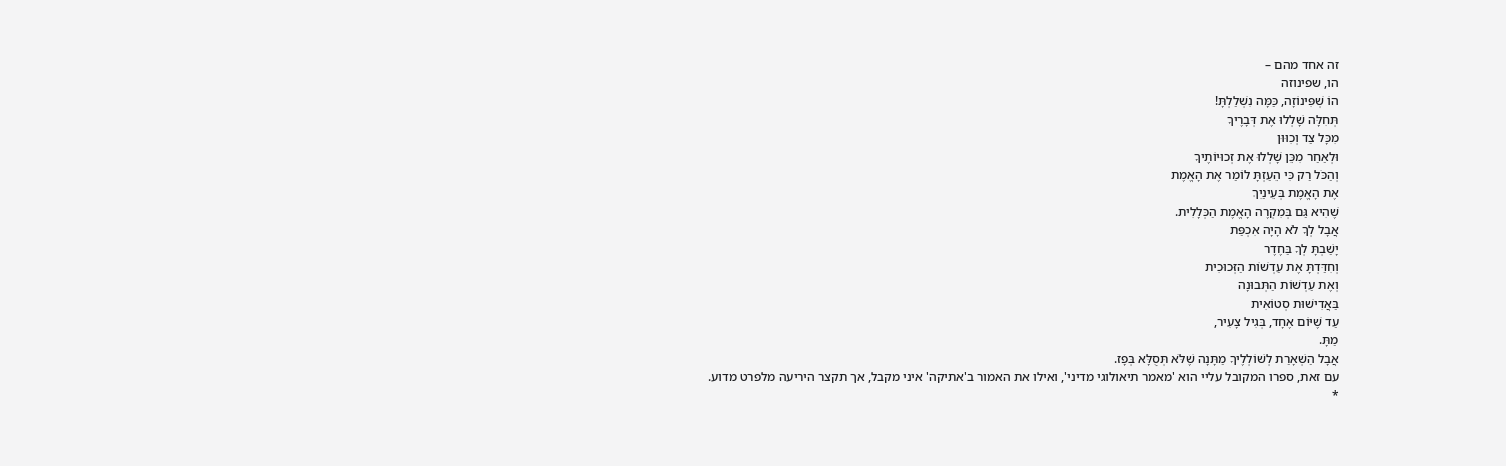זה אחד מהם –
הו, שפינוזה
הוֹ שְׁפִּינוֹזָה, כַּמָּה נִשְׁלַלְתָּ!
תְּחִלָּה שָׁלְלוּ אֶת דְּבָרֶיךָ
מִכָּל צַד וְכִוּוּן
וּלְאַחַר מִכֵּן שָׁלְלוּ אֶת זְכוּיוֹתֶיךָ
וְהַכֹּל רַק כִּי הֵעַזְתָּ לוֹמַר אֶת הָאֱמֶת
אֶת הָאֱמֶת בְּעֵינַיִךְ
שֶׁהִיא גַּם בְּמִקְרֶה הָאֱמֶת הַכְּלָלִית.
אֲבָל לְךָ לֹא הָיָה אִכְפַּת
יָשַׁבְתָּ לְךָ בַּחֶדֶר
וְחִדַּדְתָּ אֶת עַדְשׁוֹת הַזְּכוּכִית
וְאֶת עַדְשׁוֹת הַתְּבוּנָה
בַּאֲדִישׁוּת סְטוֹאִית
עַד שֶׁיּוֹם אֶחָד, בְּגִיל צָעִיר,
מַתָּ.
אֲבָל הַשְׁאָרַת לְשׁוֹלְלֶיךָ מַתָּנָה שֶׁלֹּא תְּסֻלָּא בְּפָז.
עם זאת, ספרו המקובל עליי הוא 'מאמר תיאולוגי מדיני', ואילו את האמור ב'אתיקה' איני מקבל, אך תקצר היריעה מלפרט מדוע.
*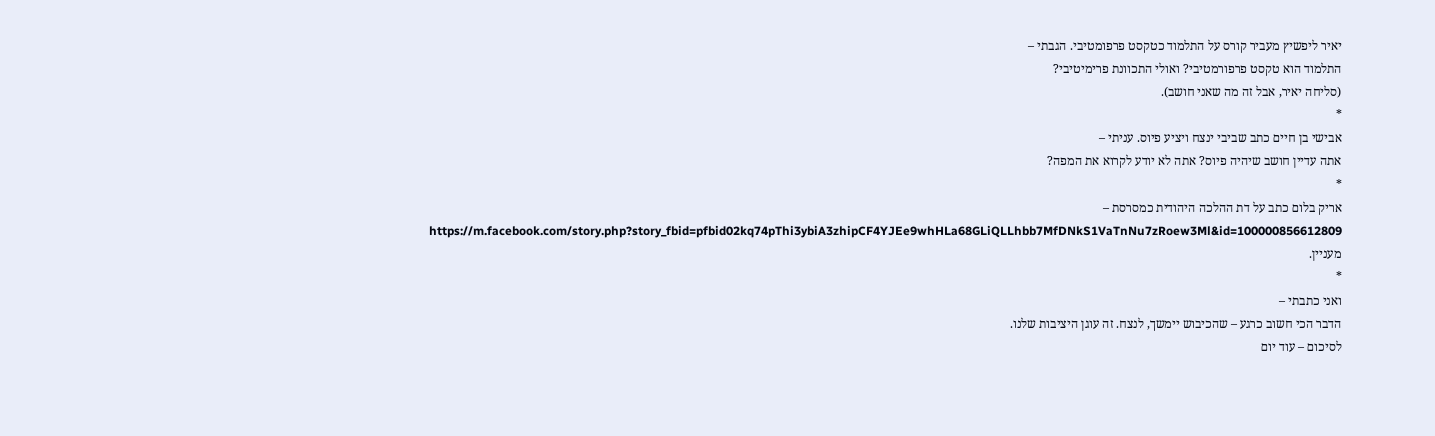יאיר ליפשיץ מעביר קורס על התלמוד כטקסט פרפומטיבי. הגבתי –
התלמוד הוא טקסט פרפורמטיבי? ואולי התכוונת פרימיטיבי?
(סליחה יאיר, אבל זה מה שאני חושב).
*
אבישי בן חיים כתב שביבי ינצח ויציע פיוס. עניתי –
אתה עדיין חושב שיהיה פיוס? אתה לא יודע לקרוא את המפה?
*
אריק בלום כתב על דת ההלכה היהודית כמסרסת –
https://m.facebook.com/story.php?story_fbid=pfbid02kq74pThi3ybiA3zhipCF4YJEe9whHLa68GLiQLLhbb7MfDNkS1VaTnNu7zRoew3Ml&id=100000856612809
מעניין.
*
ואני כתבתי –
הדבר הכי חשוב כרגע – שהכיבוש יימשך, לנצח. זה עוגן היציבות שלנו.
לסיכום – עוד יום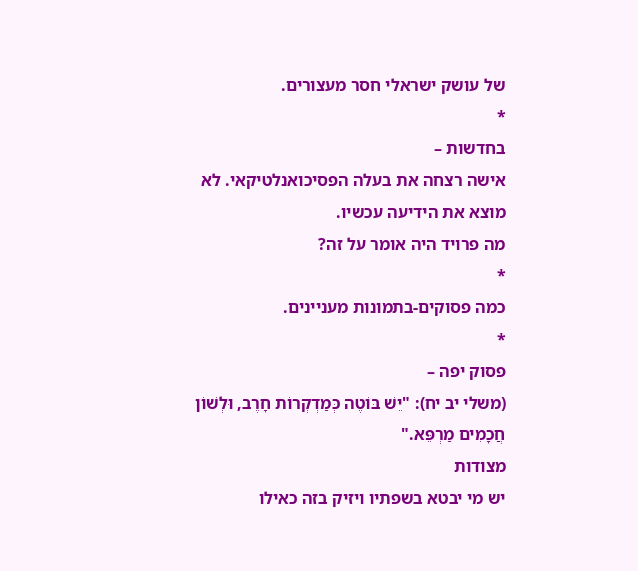של עושק ישראלי חסר מעצורים.
*
בחדשות –
אישה רצחה את בעלה הפסיכואנלטיקאי. לא מוצא את הידיעה עכשיו.
מה פרויד היה אומר על זה?
*
כמה פסוקים-בתמונות מעניינים.
*
פסוק יפה –
(משלי יב יח): "יֵשׁ בּוֹטֶה כְּמַדְקְרוֹת חָרֶב, וּלְשׁוֹן חֲכָמִים מַרְפֵּא."
מצודות
יש מי יבטא בשפתיו ויזיק בזה כאילו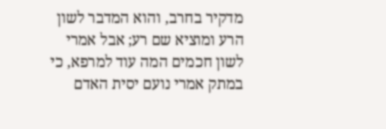מדקיר בחרב, והוא המדבר לשון הרע ומוציא שם רע; אבל אמרי לשון חכמים המה עוד למרפא, כי במתק אמרי נועם יסית האדם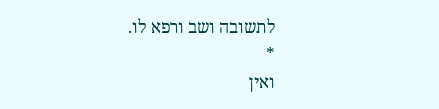לתשובה ושב ורפא לו.
*
ואין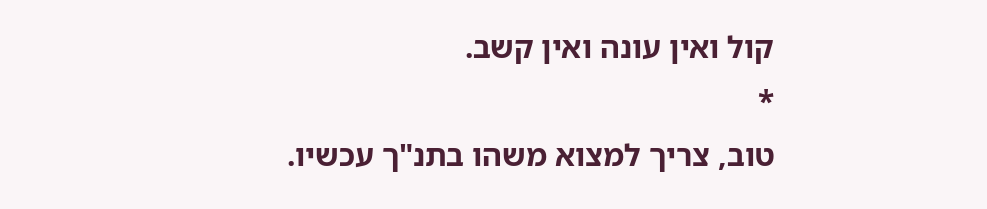קול ואין עונה ואין קשב.
*
טוב, צריך למצוא משהו בתנ"ך עכשיו.